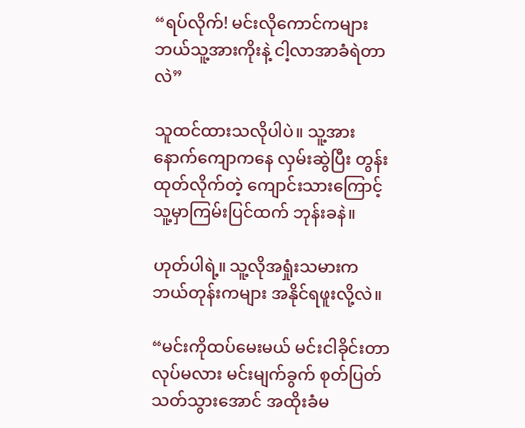“ရပ်လိုက်! မင်းလိုကောင်ကများ ဘယ်သူ့အားကိုးနဲ့ ငါ့လာအာခံရဲတာလဲ”

သူထင်ထားသလိုပါပဲ။ သူ့အားနောက်ကျောကနေ လှမ်းဆွဲပြီး တွန်းထုတ်လိုက်တဲ့ ကျောင်းသားကြောင့် သူ့မှာကြမ်းပြင်ထက် ဘုန်းခနဲ။

ဟုတ်ပါရဲ့။ သူ့လိုအရှုံးသမားက ဘယ်တုန်းကများ အနိုင်ရဖူးလို့လဲ။

“မင်းကိုထပ်မေးမယ် မင်းငါခိုင်းတာလုပ်မလား မင်းမျက်ခွက် စုတ်ပြတ်သတ်သွားအောင် အထိုးခံမ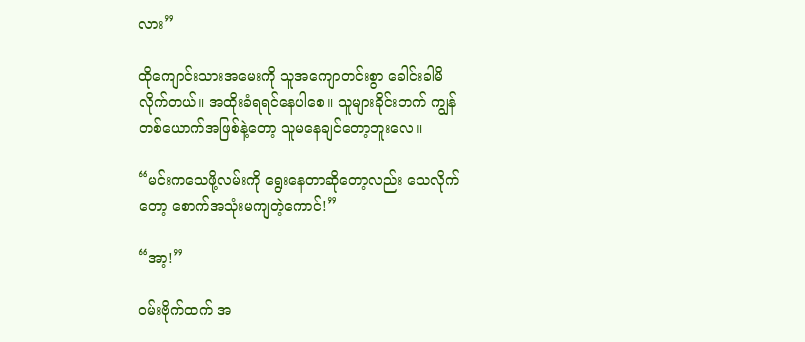လား”

ထိုကျောင်းသားအမေးကို သူအကျောတင်းစွာ ခေါင်းခါမိလိုက်တယ်။ အထိုးခံရရင်နေပါစေ။ သူများခိုင်းဘက် ကျွန်တစ်ယောက်အဖြစ်နဲ့တော့ သူမနေချင်တော့ဘူးလေ။

“မင်းကသေဖို့လမ်းကို ရွေးနေတာဆိုတော့လည်း သေလိုက်တော့ စောက်အသုံးမကျတဲ့ကောင်!”

“အာ့!”

ဝမ်းဗိုက်ထက် အ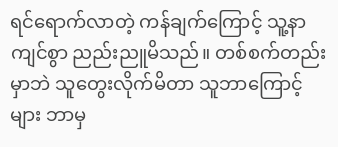ရင်ရောက်လာတဲ့ ကန်ချက်ကြောင့် သူ့နာကျင်စွာ ညည်းညူမိသည်။ တစ်စက်တည်းမှာဘဲ သူတွေးလိုက်မိတာ သူဘာကြောင့်များ ဘာမှ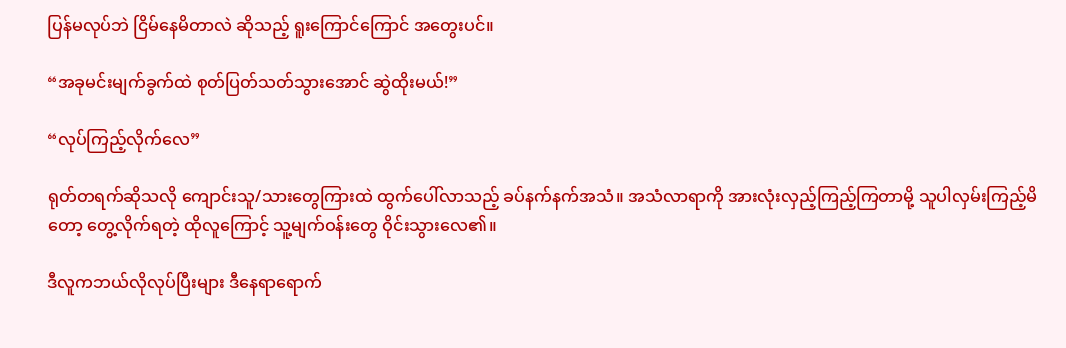ပြန်မလုပ်ဘဲ ငြိမ်နေမိတာလဲ ဆိုသည့် ရူးကြောင်ကြောင် အတွေးပင်။

“အခုမင်းမျက်ခွက်ထဲ စုတ်ပြတ်သတ်သွားအောင် ဆွဲထိုးမယ်!”

“လုပ်ကြည့်လိုက်လေ”

ရုတ်တရက်ဆိုသလို ကျောင်းသူ/သားတွေကြားထဲ ထွက်ပေါ်လာသည့် ခပ်နက်နက်အသံ။ ‌အသံလာရာကို အားလုံးလှည့်ကြည့်ကြတာမို့ သူပါလှမ်းကြည့်မိတော့ တွေ့လိုက်ရတဲ့ ထိုလူကြောင့် သူ့မျက်ဝန်းတွေ ဝိုင်းသွားလေ၏။

ဒီလူကဘယ်လိုလုပ်ပြီးများ ဒီနေရာရောက်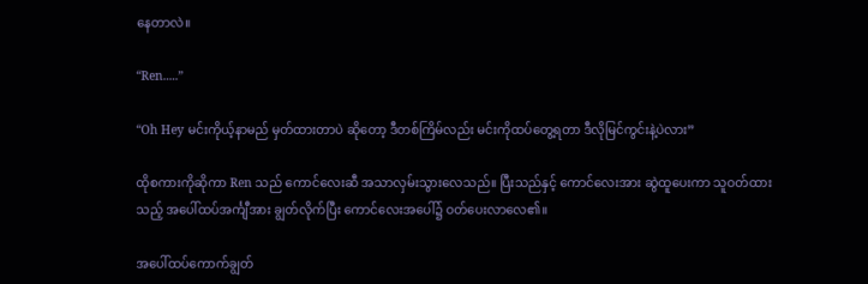နေတာလဲ။

“Ren.....”

“Oh Hey မင်းကိုယ့်နာမည် မှတ်ထားတာပဲ ဆိုတော့ ဒီတစ်ကြိမ်လည်း မင်းကိုထပ်တွေ့ရတာ ဒီလိုမြင်ကွင်းနဲ့ပဲလား”

ထိုစကားကိုဆိုကာ Ren သည် ကောင်လေးဆီ အသာလှမ်းသွားလေသည်။ ပြီးသည်နှင့် ကောင်လေးအား ဆွဲထူပေးကာ သူဝတ်ထားသည့် အပေါ်ထပ်‌အင်္ကျီအား ချွတ်လိုက်ပြီး ကောင်လေးအပေါ်၌ ဝတ်ပေး‌လာလေ၏။

အပေါ်ထပ်ကောက်ချွတ်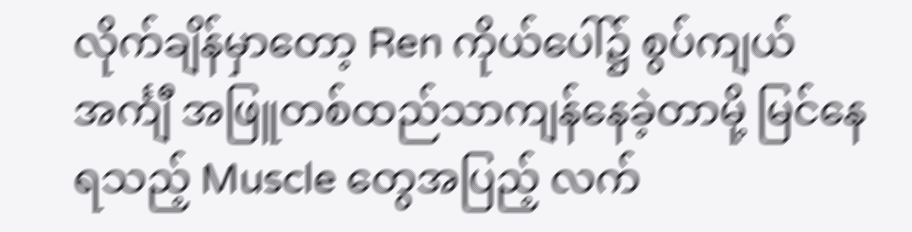လိုက်ချိန်မှာတော့ Ren ကိုယ်ပေါ်၌ စွပ်ကျယ်အင်္ကျီ အဖြူတစ်ထည်သာကျန်နေခဲ့တာမို့ မြင်နေရသည့် Muscle တွေအပြည့် လက်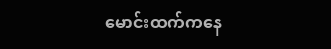မောင်းထက်ကနေ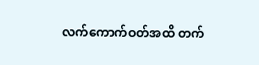လက်ကောက်ဝတ်အထိ တက်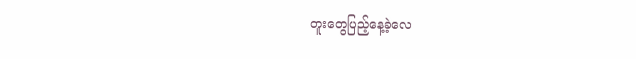တူးတွေပြည့်နေ့ခဲ့လေ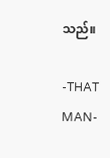သည်။

-THAT MAN-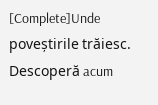[Complete]Unde poveștirile trăiesc. Descoperă acum